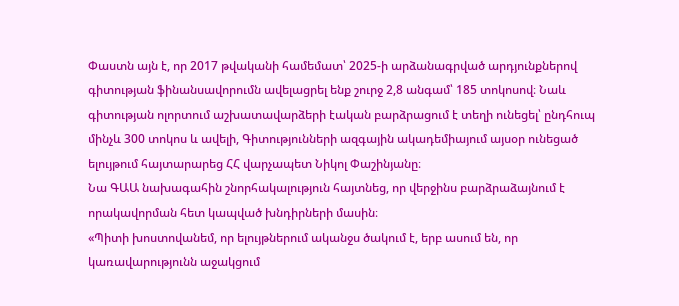Փաստն այն է, որ 2017 թվականի համեմատ՝ 2025-ի արձանագրված արդյունքներով գիտության ֆինանսավորումն ավելացրել ենք շուրջ 2,8 անգամ՝ 185 տոկոսով։ Նաև գիտության ոլորտում աշխատավարձերի էական բարձրացում է տեղի ունեցել՝ ընդհուպ մինչև 300 տոկոս և ավելի, Գիտությունների ազգային ակադեմիայում այսօր ունեցած ելույթում հայտարարեց ՀՀ վարչապետ Նիկոլ Փաշինյանը։
Նա ԳԱԱ նախագահին շնորհակալություն հայտնեց, որ վերջինս բարձրաձայնում է որակավորման հետ կապված խնդիրների մասին։
«Պիտի խոստովանեմ, որ ելույթներում ականջս ծակում է, երբ ասում են, որ կառավարությունն աջակցում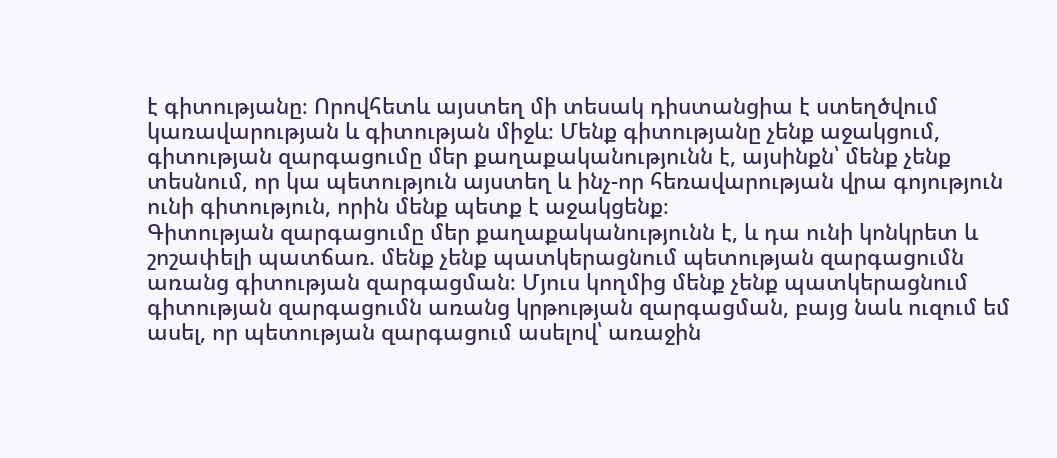է գիտությանը։ Որովհետև այստեղ մի տեսակ դիստանցիա է ստեղծվում կառավարության և գիտության միջև։ Մենք գիտությանը չենք աջակցում, գիտության զարգացումը մեր քաղաքականությունն է, այսինքն՝ մենք չենք տեսնում, որ կա պետություն այստեղ և ինչ-որ հեռավարության վրա գոյություն ունի գիտություն, որին մենք պետք է աջակցենք։
Գիտության զարգացումը մեր քաղաքականությունն է, և դա ունի կոնկրետ և շոշափելի պատճառ. մենք չենք պատկերացնում պետության զարգացումն առանց գիտության զարգացման։ Մյուս կողմից մենք չենք պատկերացնում գիտության զարգացումն առանց կրթության զարգացման, բայց նաև ուզում եմ ասել, որ պետության զարգացում ասելով՝ առաջին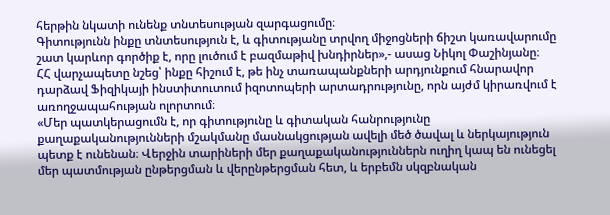հերթին նկատի ունենք տնտեսության զարգացումը։
Գիտությունն ինքը տնտեսություն է, և գիտությանը տրվող միջոցների ճիշտ կառավարումը շատ կարևոր գործիք է, որը լուծում է բազմաթիվ խնդիրներ»,- ասաց Նիկոլ Փաշինյանը։
ՀՀ վարչապետը նշեց՝ ինքը հիշում է, թե ինչ տառապանքների արդյունքում հնարավոր դարձավ Ֆիզիկայի ինստիտուտում իզոտոպերի արտադրությունը, որն այժմ կիրառվում է առողջապահության ոլորտում։
«Մեր պատկերացումն է, որ գիտությունը և գիտական հանրությունը քաղաքականությունների մշակմանը մասնակցության ավելի մեծ ծավալ և ներկայություն պետք է ունենան։ Վերջին տարիների մեր քաղաքականություններն ուղիղ կապ են ունեցել մեր պատմության ընթերցման և վերընթերցման հետ, և երբեմն սկզբնական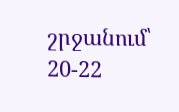շրջանում՝ 20-22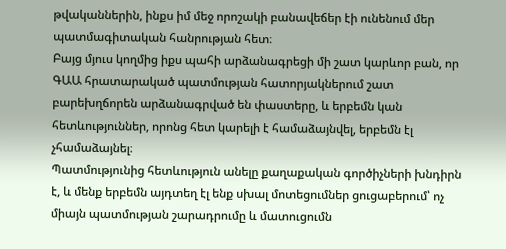թվականներին, ինքս իմ մեջ որոշակի բանավեճեր էի ունենում մեր պատմագիտական հանրության հետ։
Բայց մյուս կողմից իքս պահի արձանագրեցի մի շատ կարևոր բան, որ ԳԱԱ հրատարակած պատմության հատորյակներում շատ բարեխղճորեն արձանագրված են փաստերը, և երբեմն կան հետևություններ, որոնց հետ կարելի է համաձայնվել, երբեմն էլ չհամաձայնել։
Պատմությունից հետևություն անելը քաղաքական գործիչների խնդիրն է, և մենք երբեմն այդտեղ էլ ենք սխալ մոտեցումներ ցուցաբերում՝ ոչ միայն պատմության շարադրումը և մատուցումն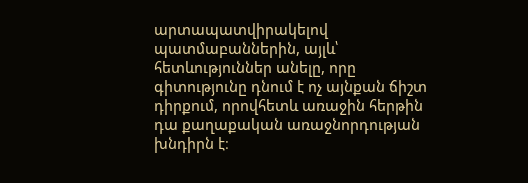արտապատվիրակելով պատմաբաններին, այլև՝ հետևություններ անելը, որը գիտությունը դնում է ոչ այնքան ճիշտ դիրքում, որովհետև առաջին հերթին դա քաղաքական առաջնորդության խնդիրն է։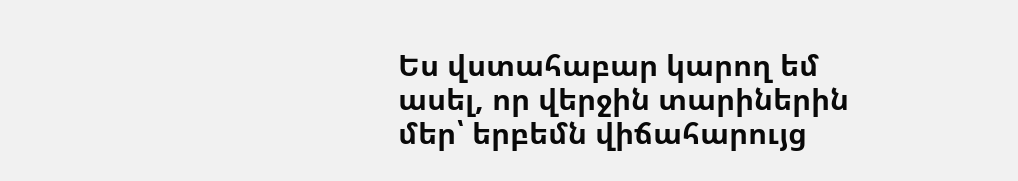Ես վստահաբար կարող եմ ասել, որ վերջին տարիներին մեր՝ երբեմն վիճահարույց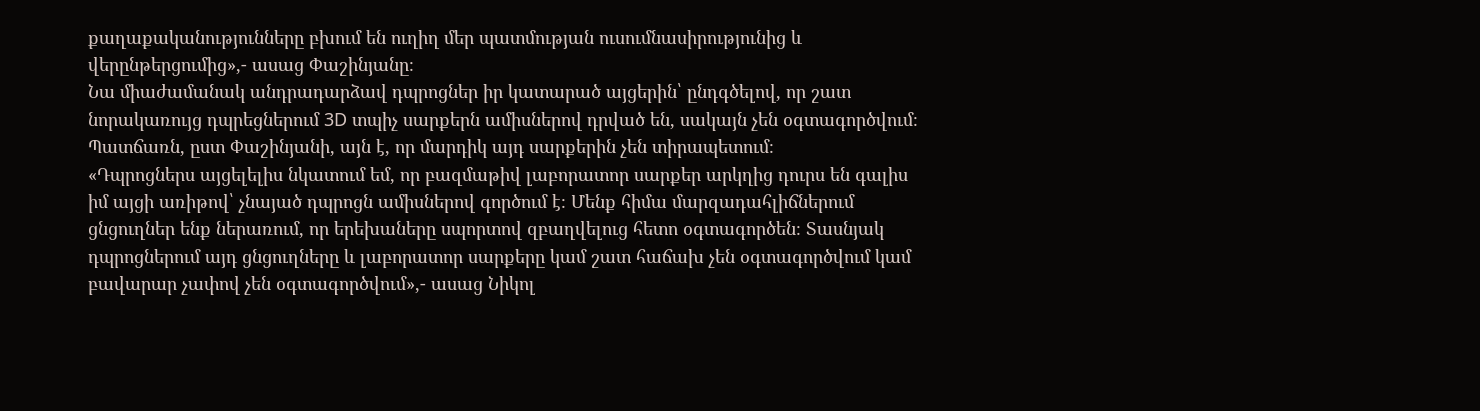քաղաքականությունները բխում են ուղիղ մեր պատմության ուսումնասիրությունից և վերընթերցումից»,- ասաց Փաշինյանը։
Նա միաժամանակ անդրադարձավ դպրոցներ իր կատարած այցերին՝ ընդգծելով, որ շատ նորակառույց դպրեցներում 3D տպիչ սարքերն ամիսներով դրված են, սակայն չեն օգտագործվում։ Պատճառն, ըստ Փաշինյանի, այն է, որ մարդիկ այդ սարքերին չեն տիրապետում։
«Դպրոցներս այցելելիս նկատում եմ, որ բազմաթիվ լաբորատոր սարքեր արկղից դուրս են գալիս իմ այցի առիթով՝ չնայած դպրոցն ամիսներով գործում է։ Մենք հիմա մարզադահլիճներում ցնցուղներ ենք ներառում, որ երեխաները սպորտով զբաղվելուց հետո օգտագործեն։ Տասնյակ դպրոցներում այդ ցնցուղները և լաբորատոր սարքերը կամ շատ հաճախ չեն օգտագործվում կամ բավարար չափով չեն օգտագործվում»,- ասաց Նիկոլ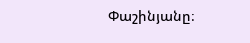Փաշինյանը։